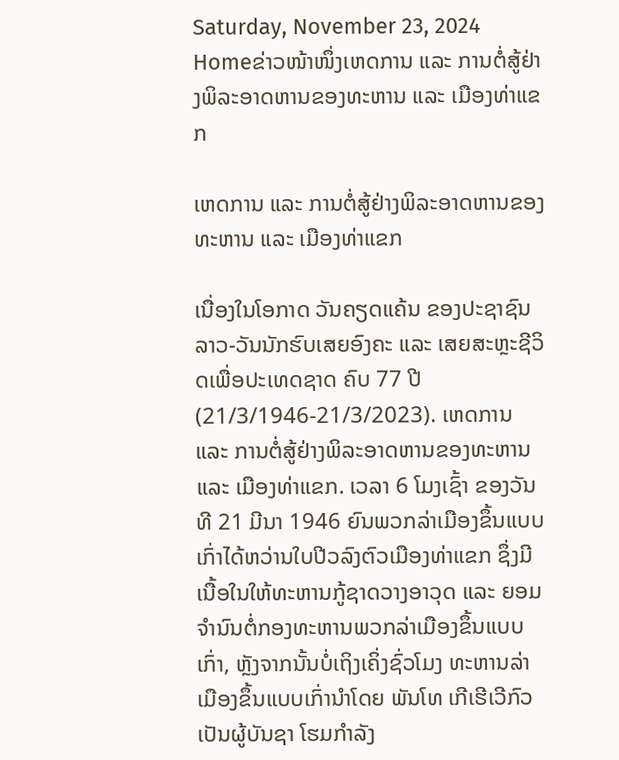Saturday, November 23, 2024
Homeຂ່າວໜ້າໜຶ່ງເຫດການ ແລະ ການຕໍ່ສູ້ຢ່າງພິລະອາດຫານຂອງທະຫານ ແລະ ເມືອງທ່າແຂກ

ເຫດການ ແລະ ການຕໍ່ສູ້ຢ່າງພິລະອາດຫານຂອງທະຫານ ແລະ ເມືອງທ່າແຂກ

ເນື່ອງໃນໂອກາດ ວັນຄຽດແຄ້ນ ຂອງປະຊາຊົນລາວ-ວັນນັກຮົບເສຍອົງຄະ ແລະ ເສຍສະຫຼະຊີວິດເພື່ອປະເທດຊາດ ຄົບ 77 ປີ (21/3/1946-21/3/2023). ເຫດການ ແລະ ການຕໍ່ສູ້ຢ່າງພິລະອາດຫານຂອງທະຫານ ແລະ ເມືອງທ່າແຂກ. ເວລາ 6 ໂມງເຊົ້າ ຂອງວັນທີ 21 ມີນາ 1946 ຍົນພວກລ່າເມືອງຂຶ້ນແບບເກົ່າໄດ້ຫວ່ານໃບປີວລົງຕົວເມືອງທ່າແຂກ ຊຶ່ງມີເນື້ອໃນໃຫ້ທະຫານກູ້ຊາດວາງອາວຸດ ແລະ ຍອມຈໍານົນຕໍ່ກອງທະຫານພວກລ່າເມືອງຂຶ້ນແບບເກົ່າ, ຫຼັງຈາກນັ້ນບໍ່ເຖິງເຄິ່ງຊົ່ວໂມງ ທະຫານລ່າເມືອງຂຶ້ນແບບເກົ່ານໍາໂດຍ ພັນໂທ ເກີເຮີເວີກົວ ເປັນຜູ້ບັນຊາ ໂຮມກໍາລັງ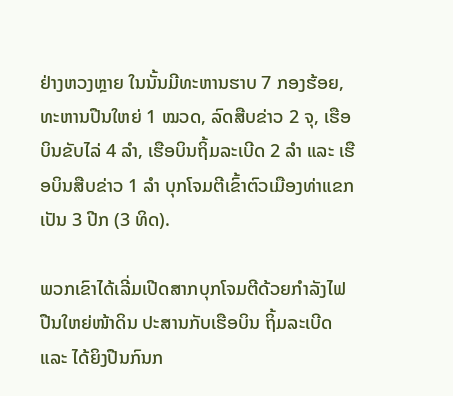ຢ່າງຫວງຫຼາຍ ໃນນັ້ນມີທະຫານຮາບ 7 ກອງຮ້ອຍ, ທະຫານປືນໃຫຍ່ 1 ໝວດ, ລົດສືບຂ່າວ 2 ຈຸ, ເຮືອບິນຂັບໄລ່ 4 ລໍາ, ເຮືອບິນຖິ້ມລະເບີດ 2 ລຳ ແລະ ເຮືອບິນສືບຂ່າວ 1 ລຳ ບຸກໂຈມຕີເຂົ້າຕົວເມືອງທ່າແຂກ ເປັນ 3 ປີກ (3 ທິດ).

ພວກເຂົາໄດ້ເລີ່ມເປີດສາກບຸກໂຈມຕີດ້ວຍກໍາລັງໄຟປືນໃຫຍ່ໜ້າດິນ ປະສານກັບເຮືອບິນ ຖິ້ມລະເບີດ ແລະ ໄດ້ຍິງປືນກົນກ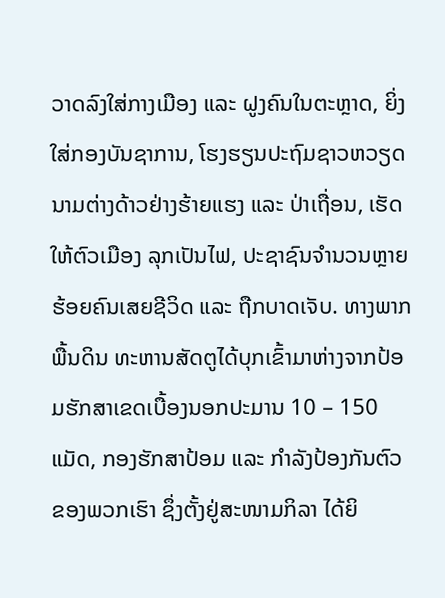ວາດລົງໃສ່ກາງເມືອງ ແລະ ຝູງຄົນໃນຕະຫຼາດ, ຍິ່ງໃສ່ກອງບັນຊາການ, ໂຮງຮຽນປະຖົມຊາວຫວຽດນາມຕ່າງດ້າວຢ່າງຮ້າຍແຮງ ແລະ ປ່າເຖື່ອນ, ເຮັດໃຫ້ຕົວເມືອງ ລຸກເປັນໄຟ, ປະຊາຊົນຈໍານວນຫຼາຍຮ້ອຍຄົນເສຍຊີວິດ ແລະ ຖືກບາດເຈັບ. ທາງພາກພື້ນດິນ ທະຫານສັດຕູໄດ້ບຸກເຂົ້າມາຫ່າງຈາກປ້ອມຮັກສາເຂດເບື້ອງນອກປະມານ 10 – 150 ແມັດ, ກອງຮັກສາປ້ອມ ແລະ ກໍາລັງປ້ອງກັນຕົວຂອງພວກເຮົາ ຊຶ່ງຕັ້ງຢູ່ສະໜາມກິລາ ໄດ້ຍິ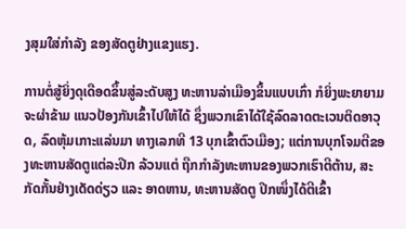ງສຸມໃສ່ກໍາລັງ ຂອງສັດຕູຢ່າງແຂງແຮງ.

ການຕໍ່ສູ້ຍິ່ງດຸເດືອດຂຶ້ນສູ່ລະດັບສູງ ທະຫານລ່າເມືອງຂຶ້ນແບບເກົ່າ ກໍຍິ່ງພະຍາຍາມຈະຜ່າຂ້າມ ແນວປ້ອງກັນເຂົ້າໄປໃຫ້ໄດ້ ຊຶ່ງພວກເຂົາໄດ້ໃຊ້ລົດລາດຕະເວນຕິດອາວຸດ, ລົດຫຸ້ມເກາະແລ່ນມາ ທາງເລກທີ 13 ບຸກເຂົ້າຕົວເມືອງ; ແຕ່ການບຸກໂຈມຕີຂອງທະຫານສັດຕູແຕ່ລະປີກ ລ້ວນແຕ່ ຖືກກໍາລັງທະຫານຂອງພວກເຮົາຕີຕ້ານ, ສະກັດກັ້ນຢ່າງເດັດດ່ຽວ ແລະ ອາດຫານ, ທະຫານສັດຕູ ປີກໜຶ່ງໄດ້ຕີເຂົ້າ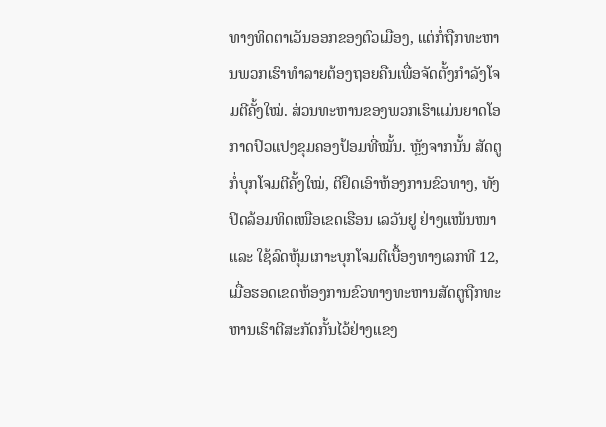ທາງທິດຕາເວັນອອກຂອງຕົວເມືອງ, ແຕ່ກໍ່ຖືກທະຫານພວກເຮົາທໍາລາຍຕ້ອງຖອຍຄືນເພື່ອຈັດຕັ້ງກໍາລັງໂຈມຕີຄັ້ງໃໝ່. ສ່ວນທະຫານຂອງພວກເຮົາແມ່ນຍາດໂອກາດປົວແປງຂຸມຄອງປ້ອມທີ່ໝັ້ນ. ຫຼັງຈາກນັ້ນ ສັດຕູກໍ່ບຸກໂຈມຕີຄັ້ງໃໝ່, ຕີຢຶດເອົາຫ້ອງການຂົວທາງ, ທັງປິດລ້ອມທິດເໜືອເຂດເຮືອນ ເລວັນຢູ ຢ່າງແໜ້ນໜາ ແລະ ໃຊ້ລົດຫຸ້ມເກາະບຸກໂຈມຕີເບື້ອງທາງເລກທີ 12, ເມື່ອຮອດເຂດຫ້ອງການຂົວທາງທະຫານສັດຕູຖືກທະຫານເຮົາຕີສະກັດກັ້ນໄວ້ຢ່າງແຂງ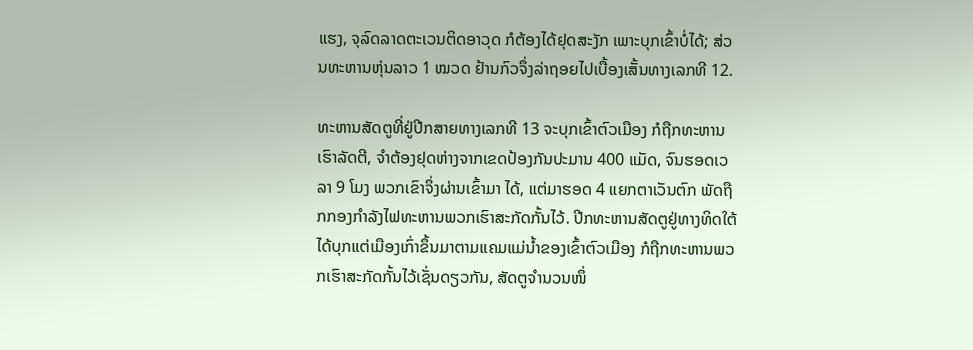ແຮງ, ຈຸລົດລາດຕະເວນຕິດອາວຸດ ກໍຕ້ອງໄດ້ຢຸດສະງັກ ເພາະບຸກເຂົ້າບໍ່ໄດ້; ສ່ວນທະຫານຫຸ່ນລາວ 1 ໝວດ ຢ້ານກົວຈຶ່ງລ່າຖອຍໄປເບື້ອງເສັ້ນທາງເລກທີ 12.

ທະຫານສັດຕູທີ່ຢູ່ປີກສາຍທາງເລກທີ 13 ຈະບຸກເຂົ້າຕົວເມືອງ ກໍຖືກທະຫານເຮົາລັດຕີ, ຈຳຕ້ອງຢຸດຫ່າງຈາກເຂດປ້ອງກັນປະມານ 400 ແມັດ, ຈົນຮອດເວລາ 9 ໂມງ ພວກເຂົາຈຶ່ງຜ່ານເຂົ້າມາ ໄດ້, ແຕ່ມາຮອດ 4 ແຍກຕາເວັນຕົກ ພັດຖືກກອງກໍາລັງໄຟທະຫານພວກເຮົາສະກັດກັ້ນໄວ້. ປີກທະຫານສັດຕູຢູ່ທາງທິດໃຕ້ໄດ້ບຸກແຕ່ເມືອງເກົ່າຂຶ້ນມາຕາມແຄມແມ່ນ້ຳຂອງເຂົ້າຕົວເມືອງ ກໍຖືກທະຫານພວກເຮົາສະກັດກັ້ນໄວ້ເຊັ່ນດຽວກັນ, ສັດຕູຈໍານວນໜຶ່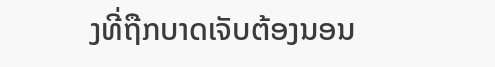ງທີ່ຖືກບາດເຈັບຕ້ອງນອນ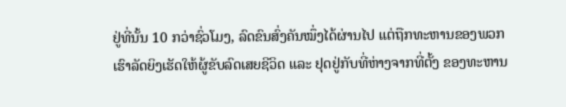ຢູ່ທີ່ນັ້ນ 10 ກວ່າຊົ່ວໂມງ, ລົດຂົນສົ່ງຄັນໝຶ່ງໄດ້ຜ່ານໄປ ແຕ່ຖືກທະຫານຂອງພວກເຮົາລັດຍິງເຮັດໃຫ້ຜູ້ຂັບລົດເສຍຊີວິດ ແລະ ຢຸດຢູ່ກັບທີ່ຫ່າງຈາກທີ່ຕັ້ງ ຂອງທະຫານ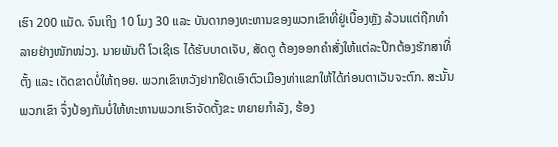ເຮົາ 200 ແມັດ. ຈົນເຖິງ 10 ໂມງ 30 ແລະ ບັນດາກອງທະຫານຂອງພວກເຂົາທີ່ຢູ່ເບື້ອງຫຼັງ ລ້ວນແຕ່ຖືກທໍາລາຍຢ່າງໜັກໜ່ວງ. ນາຍພັນຕີ ໂວເຊີເຣ ໄດ້ຮັບບາດເຈັບ, ສັດຕູ ຕ້ອງອອກຄໍາສັ່ງໃຫ້ແຕ່ລະປີກຕ້ອງຮັກສາທີ່ຕັ້ງ ແລະ ເດັດຂາດບໍ່ໃຫ້ຖອຍ. ພວກເຂົາຫວັງຢາກຢຶດເອົາຕົວເມືອງທ່າແຂກໃຫ້ໄດ້ກ່ອນຕາເວັນຈະຕົກ. ສະນັ້ນ ພວກເຂົາ ຈຶ່ງປ້ອງກັນບໍ່ໃຫ້ທະຫານພວກເຮົາຈັດຕັ້ງຂະ ຫຍາຍກຳລັງ, ຮ້ອງ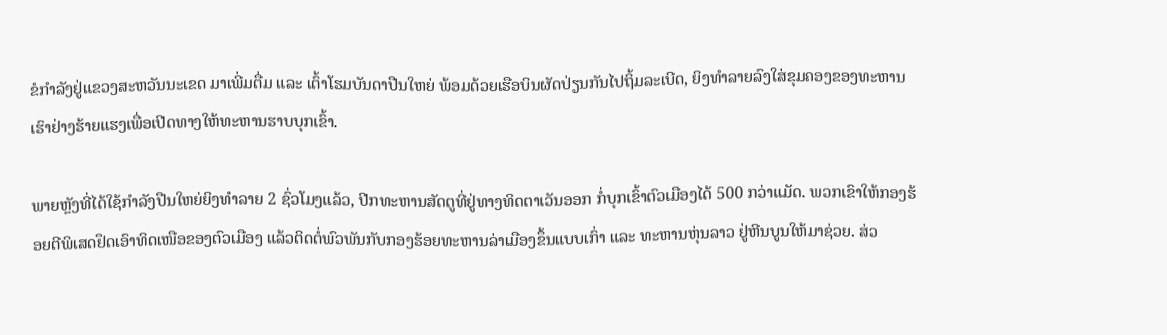ຂໍກຳລັງຢູ່ແຂວງສະຫວັນນະເຂດ ມາເພີ່ມຕື່ມ ແລະ ເຕົ້າໂຮມບັນດາປືນໃຫຍ່ ພ້ອມດ້ວຍເຮືອບິນຜັດປ່ຽນກັນໄປຖິ້ມລະເບີດ, ຍິງທຳລາຍລົງໃສ່ຂຸມຄອງຂອງທະຫານເຮົາຢ່າງຮ້າຍແຮງເພື່ອເປີດທາງໃຫ້ທະຫານຮາບບຸກເຂົ້າ.

ພາຍຫຼັງທີ່ໄດ້ໃຊ້ກໍາລັງປືນໃຫຍ່ຍິງທໍາລາຍ 2 ຊົ່ວໂມງແລ້ວ, ປີກທະຫານສັດຕູທີ່ຢູ່ທາງທິດຕາເວັນອອກ ກໍ່ບຸກເຂົ້າຕົວເມືອງໄດ້ 500 ກວ່າແມັດ. ພວກເຂົາໃຫ້ກອງຮ້ອຍຕີພິເສດຢຶດເອົາທິດເໜືອຂອງຕົວເມືອງ ແລ້ວຕິດຕໍ່ພົວພັນກັບກອງຮ້ອຍທະຫານລ່າເມືອງຂຶ້ນແບບເກົ່າ ແລະ ທະຫານຫຸ່ນລາວ ຢູ່ຫີນບູນໃຫ້ມາຊ່ວຍ. ສ່ວ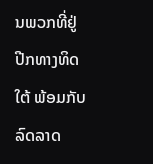ນພວກທີ່ຢູ່ປີກທາງທິດໃຕ້ ພ້ອມກັບລົດລາດ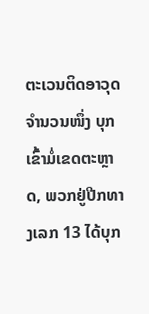ຕະເວນຕິດອາວຸດຈໍານວນໜຶ່ງ ບຸກເຂົ້າມໍ່ເຂດຕະຫຼາດ, ພວກຢູ່ປີກທາງເລກ 13 ໄດ້ບຸກ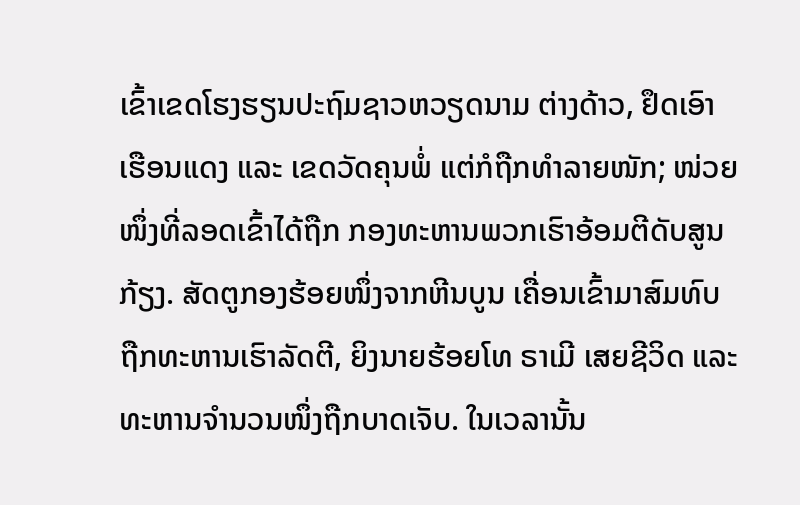ເຂົ້າເຂດໂຮງຮຽນປະຖົມຊາວຫວຽດນາມ ຕ່າງດ້າວ, ຢຶດເອົາເຮືອນແດງ ແລະ ເຂດວັດຄຸນພໍ່ ແຕ່ກໍຖືກທໍາລາຍໜັກ; ໜ່ວຍໜຶ່ງທີ່ລອດເຂົ້າໄດ້ຖືກ ກອງທະຫານພວກເຮົາອ້ອມຕີດັບສູນກ້ຽງ. ສັດຕູກອງຮ້ອຍໜຶ່ງຈາກຫີນບູນ ເຄື່ອນເຂົ້າມາສົມທົບ ຖືກທະຫານເຮົາລັດຕີ, ຍິງນາຍຮ້ອຍໂທ ຣາເມີ ເສຍຊີວິດ ແລະ ທະຫານຈໍານວນໜຶ່ງຖືກບາດເຈັບ. ໃນເວລານັ້ນ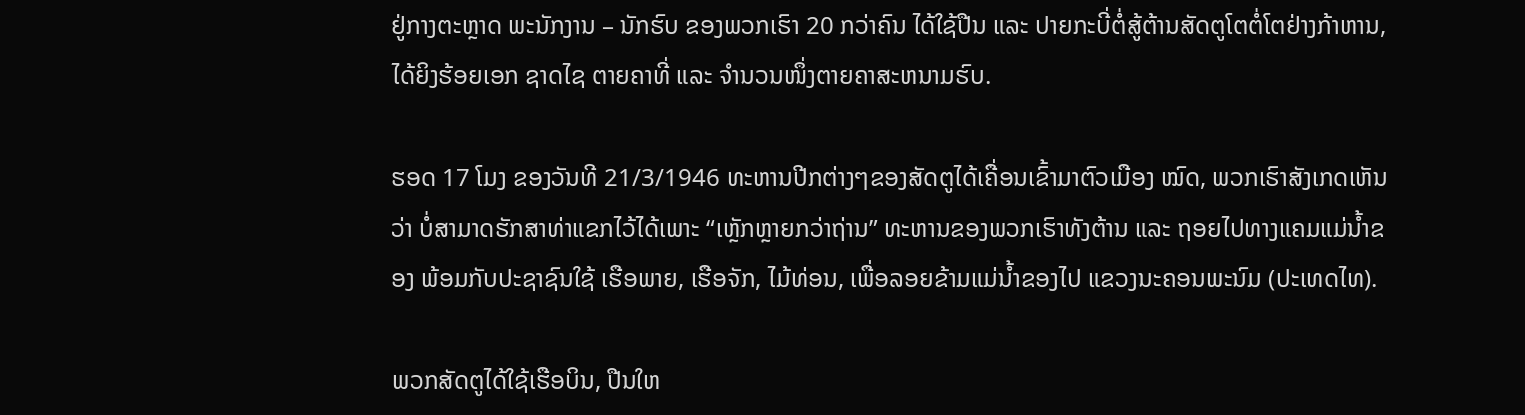ຢູ່ກາງຕະຫຼາດ ພະນັກງານ – ນັກຮົບ ຂອງພວກເຮົາ 20 ກວ່າຄົນ ໄດ້ໃຊ້ປືນ ແລະ ປາຍກະບີ່ຕໍ່ສູ້ຕ້ານສັດຕູໂຕຕໍ່ໂຕຢ່າງກ້າຫານ, ໄດ້ຍິງຮ້ອຍເອກ ຊາດໄຊ ຕາຍຄາທີ່ ແລະ ຈໍານວນໜຶ່ງຕາຍຄາສະຫນາມຮົບ.

ຮອດ 17 ໂມງ ຂອງວັນທີ 21/3/1946 ທະຫານປີກຕ່າງໆຂອງສັດຕູໄດ້ເຄື່ອນເຂົ້າມາຕົວເມືອງ ໝົດ, ພວກເຮົາສັງເກດເຫັນວ່າ ບໍ່ສາມາດຮັກສາທ່າແຂກໄວ້ໄດ້ເພາະ “ເຫຼັກຫຼາຍກວ່າຖ່ານ” ທະຫານຂອງພວກເຮົາທັງຕ້ານ ແລະ ຖອຍໄປທາງແຄມແມ່ນ້ຳຂອງ ພ້ອມກັບປະຊາຊົນໃຊ້ ເຮືອພາຍ, ເຮືອຈັກ, ໄມ້ທ່ອນ, ເພື່ອລອຍຂ້າມແມ່ນ້ຳຂອງໄປ ແຂວງນະຄອນພະນົມ (ປະເທດໄທ).

ພວກສັດຕູໄດ້ໃຊ້ເຮືອບິນ, ປືນໃຫ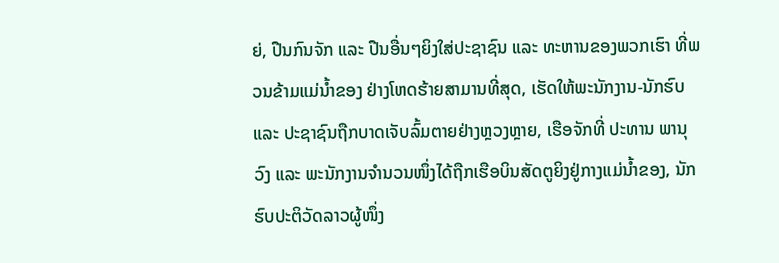ຍ່, ປືນກົນຈັກ ແລະ ປືນອື່ນໆຍິງໃສ່ປະຊາຊົນ ແລະ ທະຫານຂອງພວກເຮົາ ທີ່ພວນຂ້າມແມ່ນໍ້າຂອງ ຢ່າງໂຫດຮ້າຍສາມານທີ່ສຸດ, ເຮັດໃຫ້ພະນັກງານ-ນັກຮົບ ແລະ ປະຊາຊົນຖືກບາດເຈັບລົ້ມຕາຍຢ່າງຫຼວງຫຼາຍ, ເຮືອຈັກທີ່ ປະທານ ພານຸວົງ ແລະ ພະນັກງານຈໍານວນໜຶ່ງໄດ້ຖືກເຮືອບິນສັດຕູຍິງຢູ່ກາງແມ່ນໍ້າຂອງ, ນັກຮົບປະຕິວັດລາວຜູ້ໜຶ່ງ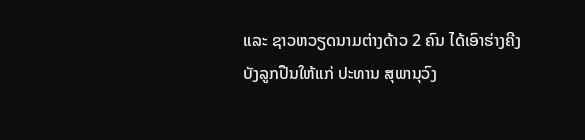ແລະ ຊາວຫວຽດນາມຕ່າງດ້າວ 2 ຄົນ ໄດ້ເອົາຮ່າງຄີງບັງລູກປືນໃຫ້ແກ່ ປະທານ ສຸພານຸວົງ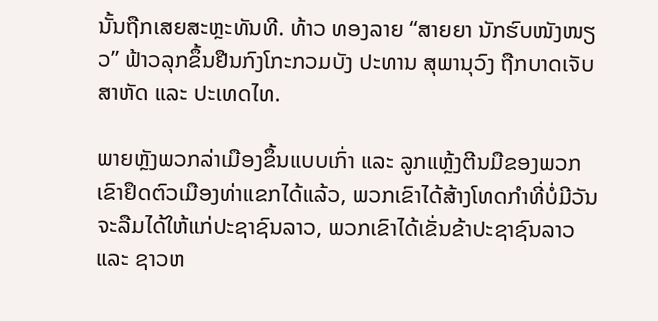ນັ້ນຖືກເສຍສະຫຼະທັນທີ. ທ້າວ ທອງລາຍ “ສາຍຍາ ນັກຮົບໜັງໜຽວ” ຟ້າວລຸກຂຶ້ນຢືນກົງໂກະກວມບັງ ປະທານ ສຸພານຸວົງ ຖືກບາດເຈັບສາຫັດ ແລະ ປະເທດໄທ.

ພາຍຫຼັງພວກລ່າເມືອງຂຶ້ນແບບເກົ່າ ແລະ ລູກແຫຼ້ງຕີນມືຂອງພວກເຂົາຢຶດຕົວເມືອງທ່າແຂກໄດ້ແລ້ວ, ພວກເຂົາໄດ້ສ້າງໂທດກຳທີ່ບໍ່ມີວັນຈະລືມໄດ້ໃຫ້ແກ່ປະຊາຊົນລາວ, ພວກເຂົາໄດ້ເຂັ່ນຂ້າປະຊາຊົນລາວ ແລະ ຊາວຫ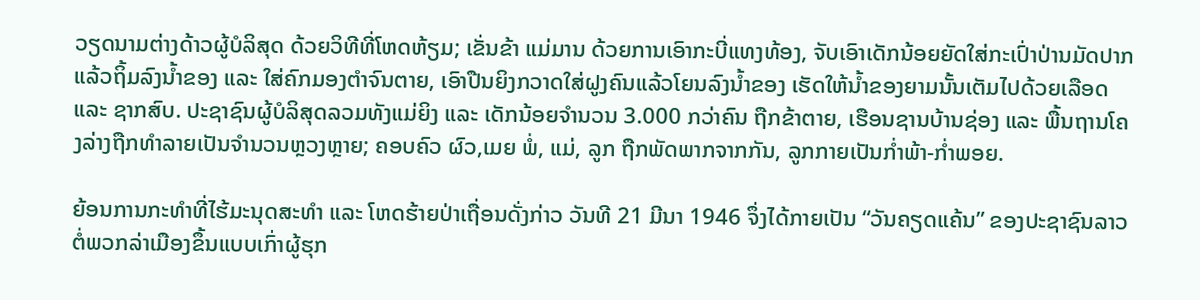ວຽດນາມຕ່າງດ້າວຜູ້ບໍລິສຸດ ດ້ວຍວິທີທີ່ໂຫດຫ້ຽມ; ເຂັ່ນຂ້າ ແມ່ມານ ດ້ວຍການເອົາກະບີ່ແທງທ້ອງ, ຈັບເອົາເດັກນ້ອຍຍັດໃສ່ກະເປົ່າປ່ານມັດປາກ ແລ້ວຖິ້ມລົງນໍ້າຂອງ ແລະ ໃສ່ຄົກມອງຕຳຈົນຕາຍ, ເອົາປືນຍິງກວາດໃສ່ຝູງຄົນແລ້ວໂຍນລົງນ້ຳຂອງ ເຮັດໃຫ້ນໍ້າຂອງຍາມນັ້ນເຕັມໄປດ້ວຍເລືອດ ແລະ ຊາກສົບ. ປະຊາຊົນຜູ້ບໍລິສຸດລວມທັງແມ່ຍິງ ແລະ ເດັກນ້ອຍຈຳນວນ 3.000 ກວ່າຄົນ ຖືກຂ້າຕາຍ, ເຮືອນຊານບ້ານຊ່ອງ ແລະ ພື້ນຖານໂຄງລ່າງຖືກທຳລາຍເປັນຈຳນວນຫຼວງຫຼາຍ; ຄອບຄົວ ຜົວ,ເມຍ ພໍ່, ແມ່, ລູກ ຖືກພັດພາກຈາກກັນ, ລູກກາຍເປັນກໍ່າພ້າ-ກໍ່າພອຍ.

ຍ້ອນການກະທຳທີ່ໄຮ້ມະນຸດສະທຳ ແລະ ໂຫດຮ້າຍປ່າເຖື່ອນດັ່ງກ່າວ ວັນທີ 21 ມີນາ 1946 ຈຶ່ງໄດ້ກາຍເປັນ “ວັນຄຽດແຄ້ນ” ຂອງປະຊາຊົນລາວ ຕໍ່ພວກລ່າເມືອງຂຶ້ນແບບເກົ່າຜູ້ຮຸກ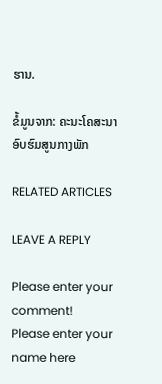ຮານ.

ຂໍ້ມູນຈາກ: ຄະນະໂຄສະນາອົບຮົມສູນກາງພັກ

RELATED ARTICLES

LEAVE A REPLY

Please enter your comment!
Please enter your name here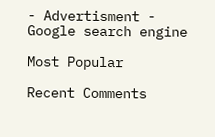- Advertisment -
Google search engine

Most Popular

Recent Comments